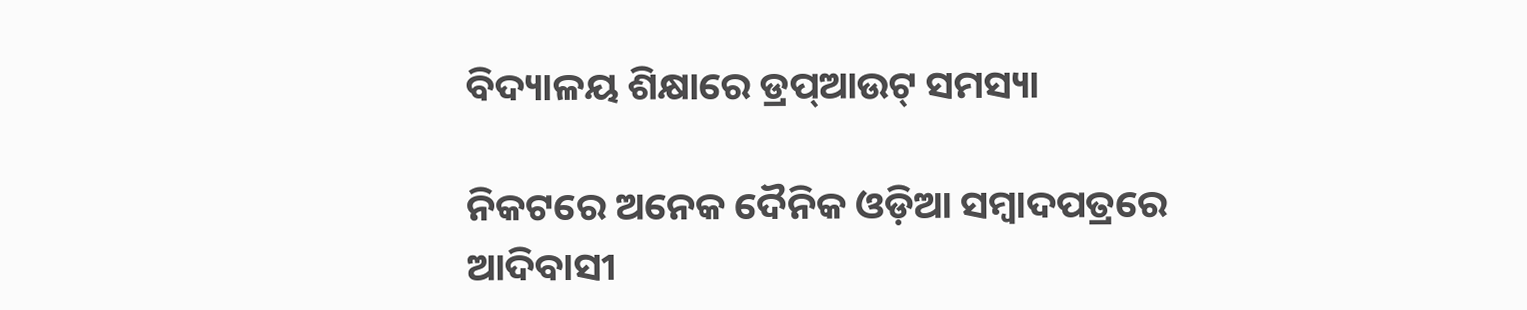ବିଦ୍ୟାଳୟ ଶିକ୍ଷାରେ ଡ୍ରପ୍‌ଆଉଟ୍‌ ସମସ୍ୟା

ନିକଟରେ ଅନେକ ଦୈନିକ ଓଡ଼ିଆ ସମ୍ବାଦପତ୍ରରେ ଆଦିବାସୀ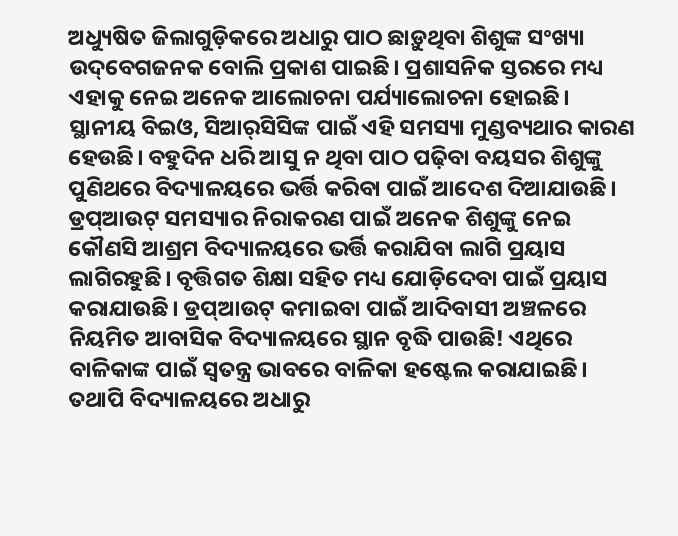ଅଧ୍ୟୁଷିତ ଜିଲାଗୁଡ଼ିକରେ ଅଧାରୁ ପାଠ ଛାଡ଼ୁଥିବା ଶିଶୁଙ୍କ ସଂଖ୍ୟା ଉଦ୍‌ବେଗଜନକ ବୋଲି ପ୍ରକାଶ ପାଇଛି। ପ୍ରଶାସନିକ ସ୍ତରରେ ମଧ୍ୟ ଏହାକୁ ନେଇ ଅନେକ ଆଲୋଚନା ପର୍ଯ୍ୟାଲୋଚନା ହୋଇଛି। ସ୍ଥାନୀୟ ବିଇଓ, ସିଆର୍‌ସିସିଙ୍କ ପାଇଁ ଏହି ସମସ୍ୟା ମୁଣ୍ଡବ୍ୟଥାର କାରଣ ହେଉଛି। ବହୁଦିନ ଧରି ଆସୁ ନ ଥିବା ପାଠ ପଢ଼ିବା ବୟସର ଶିଶୁଙ୍କୁ ପୁଣିଥରେ ବିଦ୍ୟାଳୟରେ ଭର୍ତ୍ତି କରିବା ପାଇଁ ଆଦେଶ ଦିଆଯାଉଛି। ଡ୍ରପ୍‌ଆଉଟ୍‌ ସମସ୍ୟାର ନିରାକରଣ ପାଇଁ ଅନେକ ଶିଶୁଙ୍କୁ ନେଇ କୌଣସି ଆଶ୍ରମ ବିଦ୍ୟାଳୟରେ ଭର୍ତ୍ତି କରାଯିବା ଲାଗି ପ୍ରୟାସ ଲାଗିରହୁଛି। ବୃତ୍ତିଗତ ଶିକ୍ଷା ସହିତ ମଧ୍ୟ ଯୋଡ଼ିଦେବା ପାଇଁ ପ୍ରୟାସ କରାଯାଉଛି। ଡ୍ରପ୍‌ଆଉଟ୍‌ କମାଇବା ପାଇଁ ଆଦିବାସୀ ଅଞ୍ଚଳରେ ନିୟମିତ ଆବାସିକ ବିଦ୍ୟାଳୟରେ ସ୍ଥାନ ବୃଦ୍ଧି ପାଉଛି! ଏଥିରେ ବାଳିକାଙ୍କ ପାଇଁ ସ୍ବତନ୍ତ୍ର ଭାବରେ ବାଳିକା ହଷ୍ଟେଲ କରାଯାଇଛି। ତଥାପି ବିଦ୍ୟାଳୟରେ ଅଧାରୁ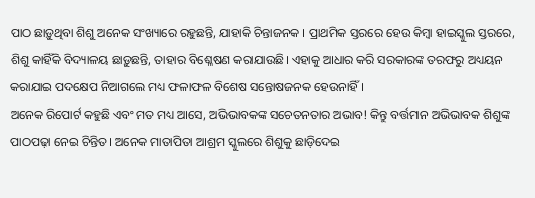ପାଠ ଛାଡ଼ୁଥିବା ଶିଶୁ ଅନେକ ସଂଖ୍ୟାରେ ରହୁଛନ୍ତି, ଯାହାକି ଚିନ୍ତାଜନକ । ପ୍ରାଥମିକ ସ୍ତରରେ ହେଉ କିମ୍ବା ହାଇସ୍କୁଲ ସ୍ତରରେ, ଶିଶୁ କାହିଁକି ବିଦ୍ୟାଳୟ ଛାଡ଼ୁଛନ୍ତି, ତାହାର ବିଶ୍ଳେଷଣ କରାଯାଉଛି। ଏହାକୁ ଆଧାର କରି ସରକାରଙ୍କ ତରଫରୁ ଅଧ୍ୟୟନ କରାଯାଇ ପଦକ୍ଷେପ ନିଆଗଲେ ମଧ୍ୟ ଫଳାଫଳ ବିଶେଷ ସନ୍ତୋଷଜନକ ହେଉନାହିଁ।
ଅନେକ ରିପୋର୍ଟ କହୁଛି ଏବଂ ମତ ମଧ୍ୟ ଆସେ, ଅଭିଭାବକଙ୍କ ସଚେତନତାର ଅଭାବ! କିନ୍ତୁ ବର୍ତ୍ତମାନ ଅଭିଭାବକ ଶିଶୁଙ୍କ ପାଠପଢ଼ା ନେଇ ଚିନ୍ତିତ। ଅନେକ ମାତାପିତା ଆଶ୍ରମ ସ୍କୁଲରେ ଶିଶୁକୁ ଛାଡ଼ିଦେଇ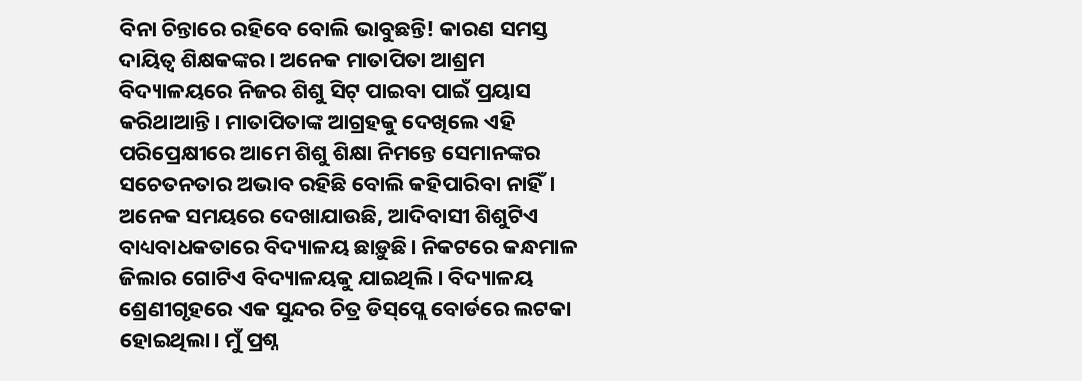ବିନା ଚିନ୍ତାରେ ରହିବେ ବୋଲି ଭାବୁଛନ୍ତି! କାରଣ ସମସ୍ତ ଦାୟିତ୍ୱ ଶିକ୍ଷକଙ୍କର। ଅନେକ ମାତାପିତା ଆଶ୍ରମ ବିଦ୍ୟାଳୟରେ ନିଜର ଶିଶୁ ସିଟ୍‌ ପାଇବା ପାଇଁ ପ୍ରୟାସ କରିଥାଆନ୍ତି। ମାତାପିତାଙ୍କ ଆଗ୍ରହକୁ ଦେଖିଲେ ଏହି ପରିପ୍ରେକ୍ଷୀରେ ଆମେ ଶିଶୁ ଶିକ୍ଷା ନିମନ୍ତେ ସେମାନଙ୍କର ସଚେତନତାର ଅଭାବ ରହିଛି ବୋଲି କହିପାରିବା ନାହିଁ।
ଅନେକ ସମୟରେ ଦେଖାଯାଉଛି, ଆଦିବାସୀ ଶିଶୁଟିଏ ବାଧ୍ୟବାଧକତାରେ ବିଦ୍ୟାଳୟ ଛାଡ଼ୁଛି। ନିକଟରେ କନ୍ଧମାଳ ଜିଲାର ଗୋଟିଏ ବିଦ୍ୟାଳୟକୁ ଯାଇଥିଲି। ବିଦ୍ୟାଳୟ ଶ୍ରେଣୀଗୃହରେ ଏକ ସୁନ୍ଦର ଚିତ୍ର ଡିସ୍‌ପ୍ଲେ ବୋର୍ଡରେ ଲଟକା ହୋଇଥିଲା। ମୁଁ ପ୍ରଶ୍ନ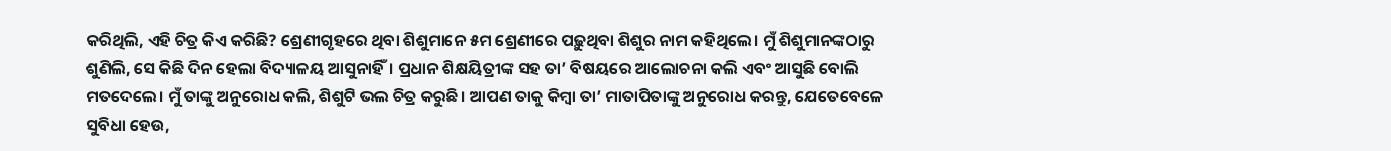କରିଥିଲି, ଏହି ଚିତ୍ର କିଏ କରିଛି? ଶ୍ରେଣୀଗୃହରେ ଥିବା ଶିଶୁମାନେ ୫ମ ଶ୍ରେଣୀରେ ପଢ଼ୁଥିବା ଶିଶୁର ନାମ କହିଥିଲେ। ମୁଁ ଶିଶୁମାନଙ୍କଠାରୁ ଶୁଣିଲି, ସେ କିଛି ଦିନ ହେଲା ବିଦ୍ୟାଳୟ ଆସୁନାହିଁ। ପ୍ରଧାନ ଶିକ୍ଷୟିତ୍ରୀଙ୍କ ସହ ତା’ ବିଷୟରେ ଆଲୋଚନା କଲି ଏବଂ ଆସୁଛି ବୋଲି ମତଦେଲେ। ମୁଁ ତାଙ୍କୁ ଅନୁରୋଧ କଲି, ଶିଶୁଟି ଭଲ ଚିତ୍ର କରୁଛି। ଆପଣ ତାକୁ କିମ୍ବା ତା’ ମାତାପିତାଙ୍କୁ ଅନୁରୋଧ କରନ୍ତୁ, ଯେତେବେଳେ ସୁବିଧା ହେଉ,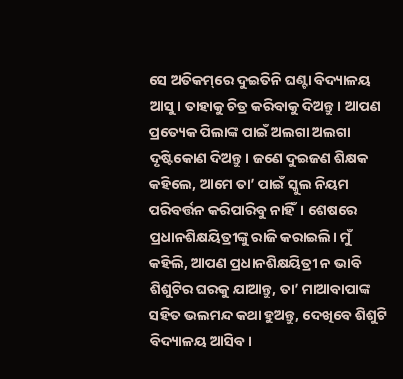ସେ ଅତିକମ୍‌ରେ ଦୁଇତିନି ଘଣ୍ଟା ବିଦ୍ୟାଳୟ ଆସୁ। ତାହାକୁ ଚିତ୍ର କରିବାକୁ ଦିଅନ୍ତୁ। ଆପଣ ପ୍ରତ୍ୟେକ ପିଲାଙ୍କ ପାଇଁ ଅଲଗା ଅଲଗା ଦୃଷ୍ଟିକୋଣ ଦିଅନ୍ତୁ। ଜଣେ ଦୁଇଜଣ ଶିକ୍ଷକ କହିଲେ, ଆମେ ତା’ ପାଇଁ ସ୍କୁଲ ନିୟମ ପରିବର୍ତ୍ତନ କରିପାରିବୁ ନାହିଁ। ଶେଷରେ ପ୍ରଧାନଶିକ୍ଷୟିତ୍ରୀଙ୍କୁ ରାଜି କରାଇଲି। ମୁଁ କହିଲି, ଆପଣ ପ୍ରଧାନଶିକ୍ଷୟିତ୍ରୀ ନ ଭାବି ଶିଶୁଟିର ଘରକୁ ଯାଆନ୍ତୁ, ତା’ ମାଆବାପାଙ୍କ ସହିତ ଭଲମନ୍ଦ କଥା ହୁଅନ୍ତୁ, ଦେଖିବେ ଶିଶୁଟି ବିଦ୍ୟାଳୟ ଆସିବ।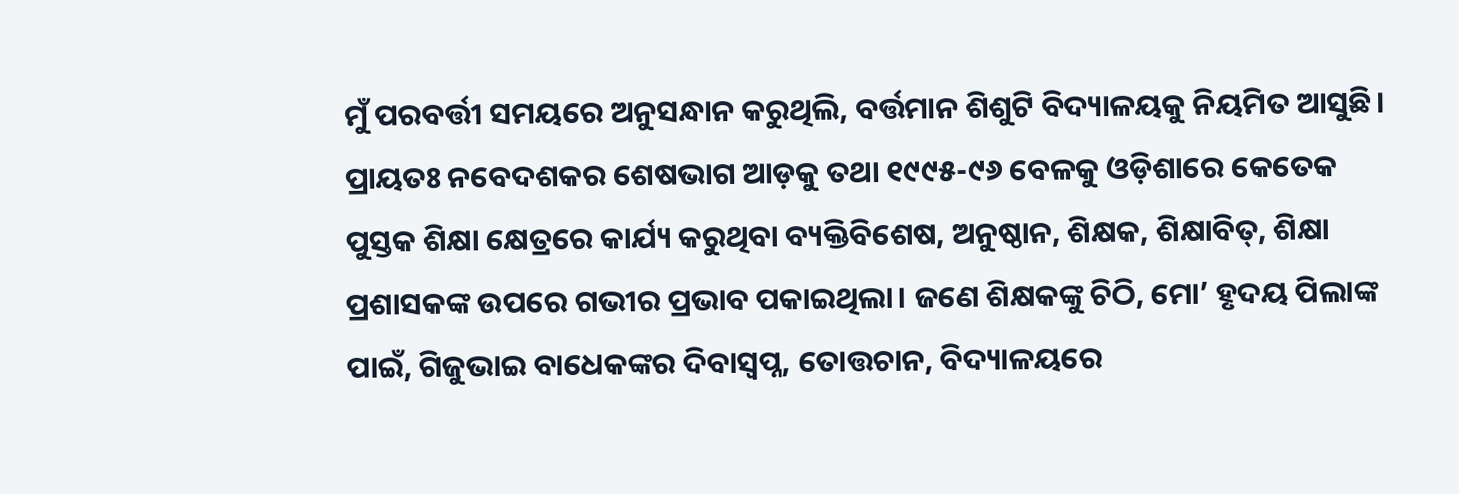ମୁଁ ପରବର୍ତ୍ତୀ ସମୟରେ ଅନୁସନ୍ଧାନ କରୁଥିଲି, ବର୍ତ୍ତମାନ ଶିଶୁଟି ବିଦ୍ୟାଳୟକୁ ନିୟମିତ ଆସୁଛି।
ପ୍ରାୟତଃ ନବେଦଶକର ଶେଷଭାଗ ଆଡ଼କୁ ତଥା ୧୯୯୫-୯୬ ବେଳକୁ ଓଡ଼ିଶାରେ କେତେକ ପୁସ୍ତକ ଶିକ୍ଷା କ୍ଷେତ୍ରରେ କାର୍ଯ୍ୟ କରୁଥିବା ବ୍ୟକ୍ତିବିଶେଷ, ଅନୁଷ୍ଠାନ, ଶିକ୍ଷକ, ଶିକ୍ଷାବିତ୍‌, ଶିକ୍ଷା ପ୍ରଶାସକଙ୍କ ଉପରେ ଗଭୀର ପ୍ରଭାବ ପକାଇଥିଲା। ଜଣେ ଶିକ୍ଷକଙ୍କୁ ଚିଠି, ମୋ’ ହୃଦୟ ପିଲାଙ୍କ ପାଇଁ, ଗିଜୁଭାଇ ବାଧେକଙ୍କର ଦିବାସ୍ବପ୍ନ, ତୋତ୍ତଚାନ, ବିଦ୍ୟାଳୟରେ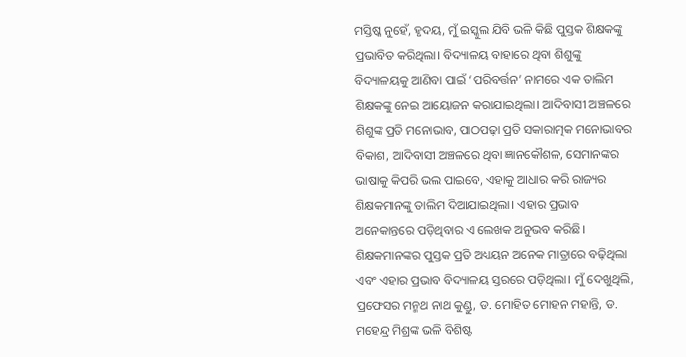ମସ୍ତିଷ୍କ ନୁହେଁ, ହୃଦୟ, ମୁଁ ଇସ୍କୁଲ ଯିବି ଭଳି କିଛି ପୁସ୍ତକ ଶିକ୍ଷକଙ୍କୁ ପ୍ରଭାବିତ କରିଥିଲା। ବିଦ୍ୟାଳୟ ବାହାରେ ଥିବା ଶିଶୁଙ୍କୁ ବିଦ୍ୟାଳୟକୁ ଆଣିବା ପାଇଁ ‘ପରିବର୍ତ୍ତନ’ ନାମରେ ଏକ ତାଲିମ ଶିକ୍ଷକଙ୍କୁ ନେଇ ଆୟୋଜନ କରାଯାଇଥିଲା। ଆଦିବାସୀ ଅଞ୍ଚଳରେ ଶିଶୁଙ୍କ ପ୍ରତି ମନୋଭାବ, ପାଠପଢ଼ା ପ୍ରତି ସକାରାତ୍ମକ ମନୋଭାବର ବିକାଶ, ଆଦିବାସୀ ଅଞ୍ଚଳରେ ଥିବା ଜ୍ଞାନକୌଶଳ, ସେମାନଙ୍କର ଭାଷାକୁ କିପରି ଭଲ ପାଇବେ, ଏହାକୁ ଆଧାର କରି ରାଜ୍ୟର ଶିକ୍ଷକମାନଙ୍କୁ ତାଲିମ ଦିଆଯାଇଥିଲା। ଏହାର ପ୍ରଭାବ ଅନେକାନ୍ତରେ ପଡ଼ିଥିବାର ଏ ଲେଖକ ଅନୁଭବ କରିଛି। ଶିକ୍ଷକମାନଙ୍କର ପୁସ୍ତକ ପ୍ରତି ଅଧ୍ୟୟନ ଅନେକ ମାତ୍ରାରେ ବଢ଼ିଥିଲା ଏବଂ ଏହାର ପ୍ରଭାବ ବିଦ୍ୟାଳୟ ସ୍ତରରେ ପଡ଼ିଥିଲା। ମୁଁ ଦେଖୁଥିଲି, ପ୍ରଫେସର ମନ୍ମଥ ନାଥ କୁଣ୍ଡୁ, ଡ. ମୋହିତ ମୋହନ ମହାନ୍ତି, ଡ. ମହେନ୍ଦ୍ର ମିଶ୍ରଙ୍କ ଭଳି ବିଶିଷ୍ଟ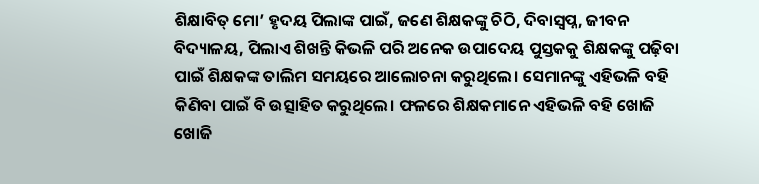ଶିକ୍ଷାବିତ୍‌ ମୋ’ ହୃଦୟ ପିଲାଙ୍କ ପାଇଁ, ଜଣେ ଶିକ୍ଷକଙ୍କୁ ଚିଠି, ଦିବାସ୍ବପ୍ନ, ଜୀବନ ବିଦ୍ୟାଳୟ, ପିଲାଏ ଶିଖନ୍ତି କିଭଳି ପରି ଅନେକ ଉପାଦେୟ ପୁସ୍ତକକୁ ଶିକ୍ଷକଙ୍କୁ ପଢ଼ିବା ପାଇଁ ଶିକ୍ଷକଙ୍କ ତାଲିମ ସମୟରେ ଆଲୋଚନା କରୁଥିଲେ। ସେମାନଙ୍କୁ ଏହିଭଳି ବହି କିଣିବା ପାଇଁ ବି ଉତ୍ସାହିତ କରୁଥିଲେ। ଫଳରେ ଶିକ୍ଷକମାନେ ଏହିଭଳି ବହି ଖୋଜି ଖୋଜି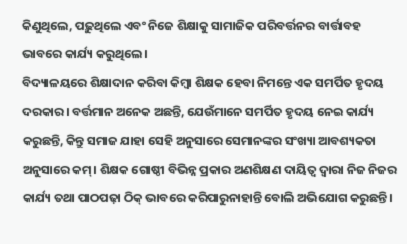କିଣୁଥିଲେ, ପଢ଼ୁଥିଲେ ଏବଂ ନିଜେ ଶିକ୍ଷାକୁ ସାମାଜିକ ପରିବର୍ତ୍ତନର ବାର୍ତ୍ତାବହ ଭାବରେ କାର୍ଯ୍ୟ କରୁଥିଲେ।
ବିଦ୍ୟାଳୟରେ ଶିକ୍ଷାଦାନ କରିବା କିମ୍ବା ଶିକ୍ଷକ ହେବା ନିମନ୍ତେ ଏକ ସମର୍ପିତ ହୃଦୟ ଦରକାର। ବର୍ତ୍ତମାନ ଅନେକ ଅଛନ୍ତି, ଯେଉଁମାନେ ସମର୍ପିତ ହୃଦୟ ନେଇ କାର୍ଯ୍ୟ କରୁଛନ୍ତି, କିନ୍ତୁ ସମାଜ ଯାହା ସେହି ଅନୁସାରେ ସେମାନଙ୍କର ସଂଖ୍ୟା ଆବଶ୍ୟକତା ଅନୁସାରେ କମ୍‌। ଶିକ୍ଷକ ଗୋଷ୍ଠୀ ବିଭିନ୍ନ ପ୍ରକାର ଅଣଶିକ୍ଷଣ ଦାୟିତ୍ୱ ଦ୍ୱାରା ନିଜ ନିଜର କାର୍ଯ୍ୟ ତଥା ପାଠପଢ଼ା ଠିକ୍‌ ଭାବରେ କରିପାରୁନାହାନ୍ତି ବୋଲି ଅଭିଯୋଗ କରୁଛନ୍ତି।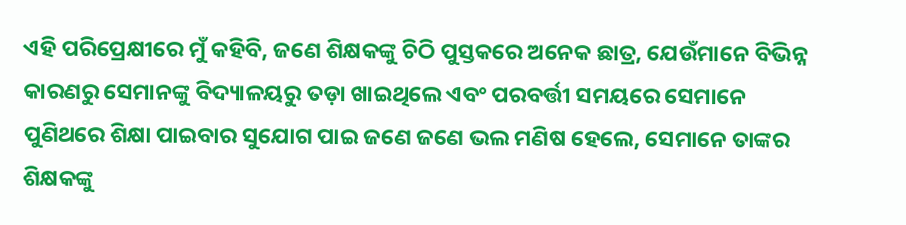ଏହି ପରିପ୍ରେକ୍ଷୀରେ ମୁଁ କହିବି, ଜଣେ ଶିକ୍ଷକଙ୍କୁ ଚିଠି ପୁସ୍ତକରେ ଅନେକ ଛାତ୍ର, ଯେଉଁମାନେ ବିଭିନ୍ନ କାରଣରୁ ସେମାନଙ୍କୁ ବିଦ୍ୟାଳୟରୁ ତଡ଼ା ଖାଇଥିଲେ ଏବଂ ପରବର୍ତ୍ତୀ ସମୟରେ ସେମାନେ ପୁଣିଥରେ ଶିକ୍ଷା ପାଇବାର ସୁଯୋଗ ପାଇ ଜଣେ ଜଣେ ଭଲ ମଣିଷ ହେଲେ, ସେମାନେ ତାଙ୍କର ଶିକ୍ଷକଙ୍କୁ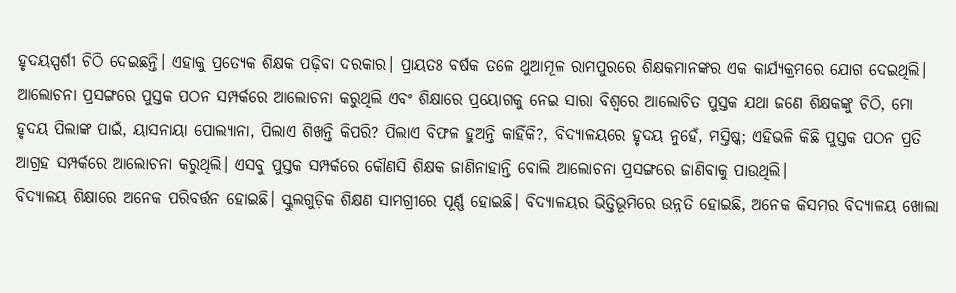ହୃଦୟସ୍ପର୍ଶୀ ଚିଠି ଦେଇଛନ୍ତି। ଏହାକୁ ପ୍ରତ୍ୟେକ ଶିକ୍ଷକ ପଢ଼ିବା ଦରକାର। ପ୍ରାୟତଃ ବର୍ଷକ ତଳେ ଥୁଆମୂଳ ରାମପୁରରେ ଶିକ୍ଷକମାନଙ୍କର ଏକ କାର୍ଯ୍ୟକ୍ରମରେ ଯୋଗ ଦେଇଥିଲି। ଆଲୋଚନା ପ୍ରସଙ୍ଗରେ ପୁସ୍ତକ ପଠନ ସମ୍ପର୍କରେ ଆଲୋଚନା କରୁଥିଲି ଏବଂ ଶିକ୍ଷାରେ ପ୍ରୟୋଗକୁ ନେଇ ସାରା ବିଶ୍ୱରେ ଆଲୋଚିତ ପୁସ୍ତକ ଯଥା ଜଣେ ଶିକ୍ଷକଙ୍କୁ ଚିଠି, ମୋ ହୃଦୟ ପିଲାଙ୍କ ପାଇଁ, ୟାସନାୟା ପୋଲ୍ୟାନା, ପିଲାଏ ଶିଖନ୍ତି କିପରି? ପିଲାଏ ବିଫଳ ହୁଅନ୍ତି କାହିଁକି?, ବିଦ୍ୟାଳୟରେ ହୃଦୟ ନୁହେଁ, ମସ୍ତିଷ୍କ; ଏହିଭଳି କିଛି ପୁସ୍ତକ ପଠନ ପ୍ରତି ଆଗ୍ରହ ସମ୍ପର୍କରେ ଆଲୋଚନା କରୁଥିଲି। ଏସବୁ ପୁସ୍ତକ ସମ୍ପର୍କରେ କୌଣସି ଶିକ୍ଷକ ଜାଣିନାହାନ୍ତି ବୋଲି ଆଲୋଚନା ପ୍ରସଙ୍ଗରେ ଜାଣିବାକୁ ପାଉଥିଲି।
ବିଦ୍ୟାଳୟ ଶିକ୍ଷାରେ ଅନେକ ପରିବର୍ତ୍ତନ ହୋଇଛି। ସ୍କୁଲଗୁଡ଼ିକ ଶିକ୍ଷଣ ସାମଗ୍ରୀରେ ପୂର୍ଣ୍ଣ ହୋଇଛି। ବିଦ୍ୟାଳୟର ଭିତ୍ତିଭୂମିରେ ଉନ୍ନତି ହୋଇଛି, ଅନେକ କିସମର ବିଦ୍ୟାଳୟ ଖୋଲା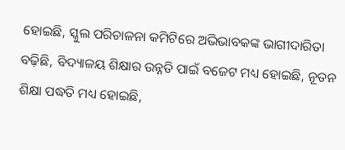ହୋଇଛି, ସ୍କୁଲ ପରିଚାଳନା କମିଟିରେ ଅଭିଭାବକଙ୍କ ଭାଗୀଦାରିତା ବଢ଼ିଛି, ବିଦ୍ୟାଳୟ ଶିକ୍ଷାର ଉନ୍ନତି ପାଇଁ ବଜେଟ ମଧ୍ୟ ହୋଇଛି, ନୂତନ ଶିକ୍ଷା ପଦ୍ଧତି ମଧ୍ୟ ହୋଇଛି,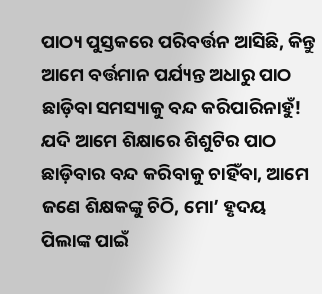ପାଠ୍ୟ ପୁସ୍ତକରେ ପରିବର୍ତ୍ତନ ଆସିଛି, କିନ୍ତୁ ଆମେ ବର୍ତ୍ତମାନ ପର୍ଯ୍ୟନ୍ତ ଅଧାରୁ ପାଠ ଛାଡ଼ିବା ସମସ୍ୟାକୁ ବନ୍ଦ କରିପାରିନାହୁଁ! ଯଦି ଆମେ ଶିକ୍ଷାରେ ଶିଶୁଟିର ପାଠ ଛାଡ଼ିବାର ବନ୍ଦ କରିବାକୁ ଚାହିଁବା, ଆମେ ଜଣେ ଶିକ୍ଷକଙ୍କୁ ଚିଠି, ମୋ’ ହୃଦୟ ପିଲାଙ୍କ ପାଇଁ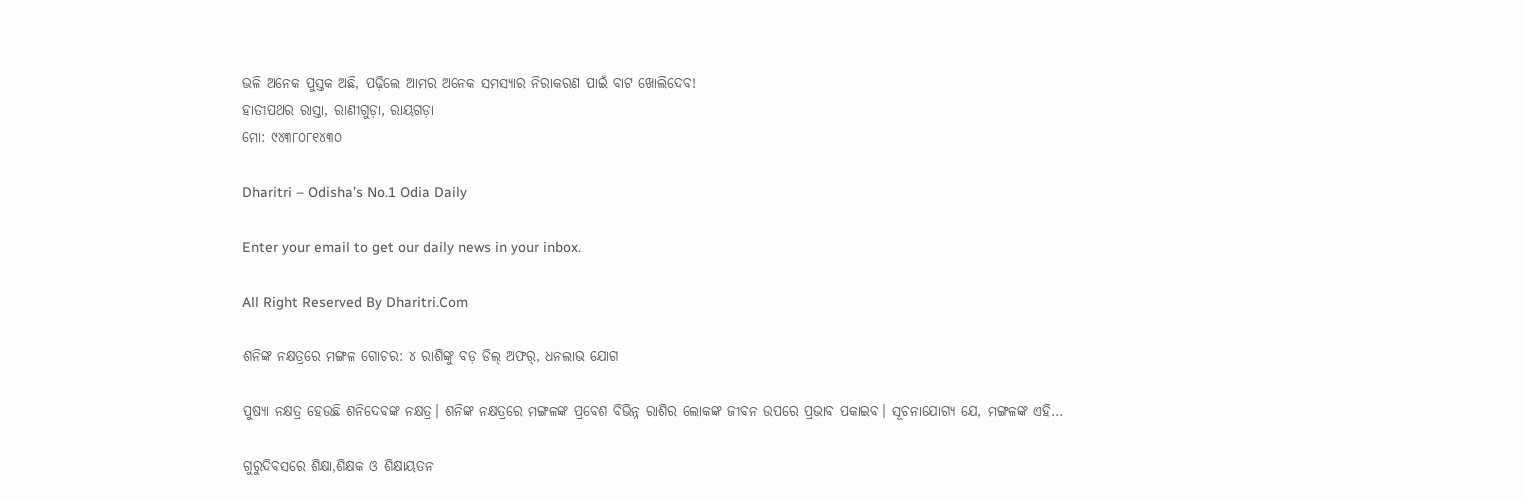ଭଳି ଅନେକ ପୁସ୍ତକ ଅଛି, ପଢ଼ିଲେ ଆମର ଅନେକ ସମସ୍ୟାର ନିରାକରଣ ପାଇଁ ବାଟ ଖୋଲିଦେବ!
ହାତୀପଥର ରାସ୍ତା, ରାଣୀଗୁଡ଼ା, ରାୟଗଡ଼ା
ମୋ: ୯୪୩୮୦୮୧୪୩୦

Dharitri – Odisha’s No.1 Odia Daily

Enter your email to get our daily news in your inbox.

All Right Reserved By Dharitri.Com

ଶନିଙ୍କ ନକ୍ଷତ୍ରରେ ମଙ୍ଗଳ ଗୋଚର: ୪ ରାଶିଙ୍କୁ ବଡ଼ ଡିଲ୍‌ ଅଫର୍‌, ଧନଲାଭ ଯୋଗ

ପୁଷ୍ୟା ନକ୍ଷତ୍ର ହେଉଛି ଶନିଦେବଙ୍କ ନକ୍ଷତ୍ର। ଶନିଙ୍କ ନକ୍ଷତ୍ରରେ ମଙ୍ଗଳଙ୍କ ପ୍ରବେଶ ବିଭିନ୍ନ ରାଶିର ଲୋକଙ୍କ ଜୀବନ ଉପରେ ପ୍ରଭାବ ପକାଇବ। ସୂଚନାଯୋଗ୍ୟ ଯେ, ମଙ୍ଗଳଙ୍କ ଏହି…

ଗୁରୁଦିବସରେ ଶିକ୍ଷା,ଶିକ୍ଷକ ଓ ଶିକ୍ଷାୟତନ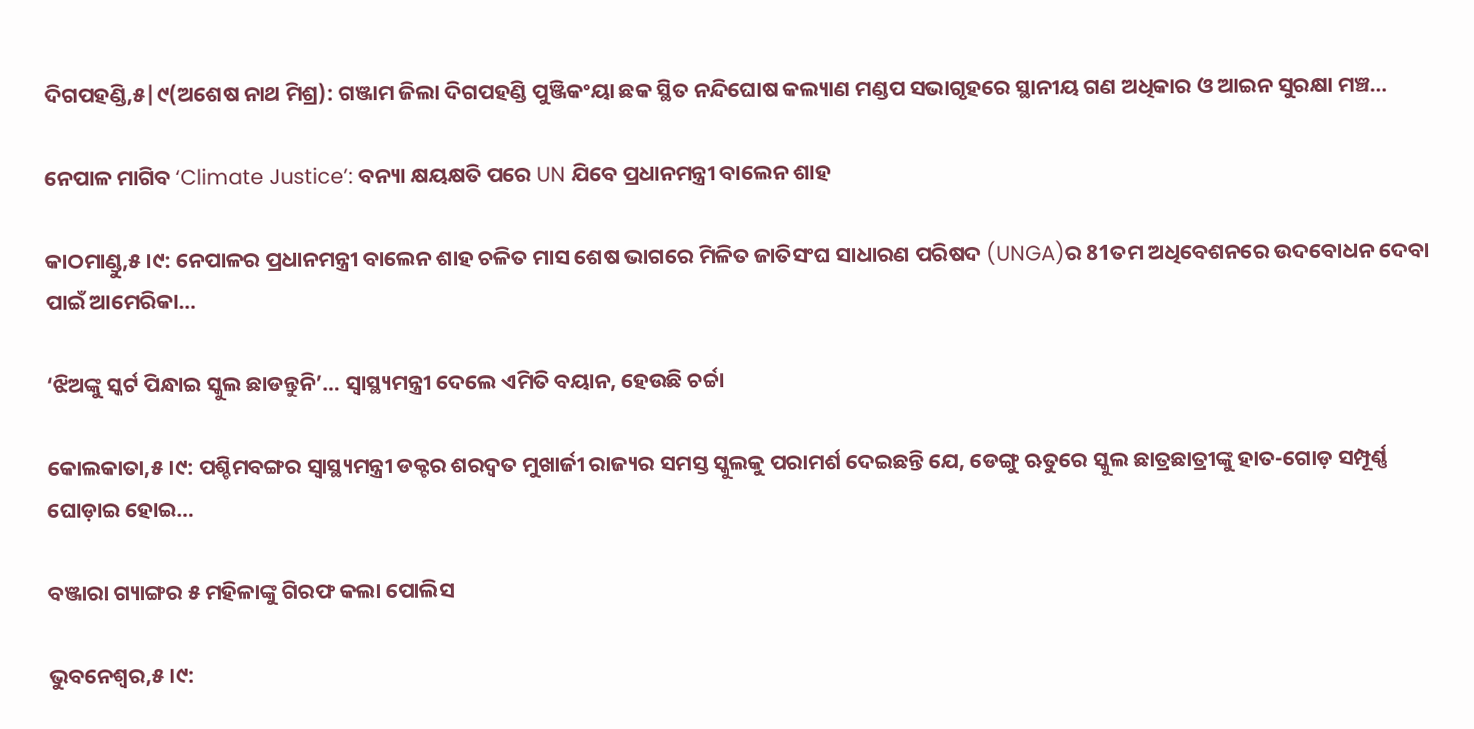ଦିଗପହଣ୍ଡି,୫|୯(ଅଶେଷ ନାଥ ମିଶ୍ର): ଗଞ୍ଜାମ ଜିଲା ଦିଗପହଣ୍ଡି ପୁଞ୍ଜିକଂୟା ଛକ ସ୍ଥିତ ନନ୍ଦିଘୋଷ କଲ୍ୟାଣ ମଣ୍ଡପ ସଭାଗୃହରେ ସ୍ଥାନୀୟ ଗଣ ଅଧିକାର ଓ ଆଇନ ସୁରକ୍ଷା ମଞ୍ଚ…

ନେପାଳ ମାଗିବ ‘Climate Justice’: ବନ୍ୟା କ୍ଷୟକ୍ଷତି ପରେ UN ଯିବେ ପ୍ରଧାନମନ୍ତ୍ରୀ ବାଲେନ ଶାହ

କାଠମାଣ୍ଡୁ,୫।୯: ନେପାଳର ପ୍ରଧାନମନ୍ତ୍ରୀ ବାଲେନ ଶାହ ଚଳିତ ମାସ ଶେଷ ଭାଗରେ ମିଳିତ ଜାତିସଂଘ ସାଧାରଣ ପରିଷଦ (UNGA)ର 81ତମ ଅଧିବେଶନରେ ଉଦବୋଧନ ଦେବା ପାଇଁ ଆମେରିକା…

‘ଝିଅଙ୍କୁ ସ୍କର୍ଟ ପିନ୍ଧାଇ ସ୍କୁଲ ଛାଡନ୍ତୁନି’… ସ୍ୱାସ୍ଥ୍ୟମନ୍ତ୍ରୀ ଦେଲେ ଏମିତି ବୟାନ, ହେଉଛି ଚର୍ଚ୍ଚା

କୋଲକାତା,୫।୯: ପଶ୍ଚିମବଙ୍ଗର ସ୍ୱାସ୍ଥ୍ୟମନ୍ତ୍ରୀ ଡକ୍ଟର ଶରଦ୍ୱତ ମୁଖାର୍ଜୀ ରାଜ୍ୟର ସମସ୍ତ ସ୍କୁଲକୁ ପରାମର୍ଶ ଦେଇଛନ୍ତି ଯେ, ଡେଙ୍ଗୁ ଋତୁରେ ସ୍କୁଲ ଛାତ୍ରଛାତ୍ରୀଙ୍କୁ ହାତ-ଗୋଡ଼ ସମ୍ପୂର୍ଣ୍ଣ ଘୋଡ଼ାଇ ହୋଇ…

ବଞ୍ଜାରା ଗ୍ୟାଙ୍ଗର ୫ ମହିଳାଙ୍କୁ ଗିରଫ କଲା ପୋଲିସ

ଭୁବନେଶ୍ୱର,୫।୯: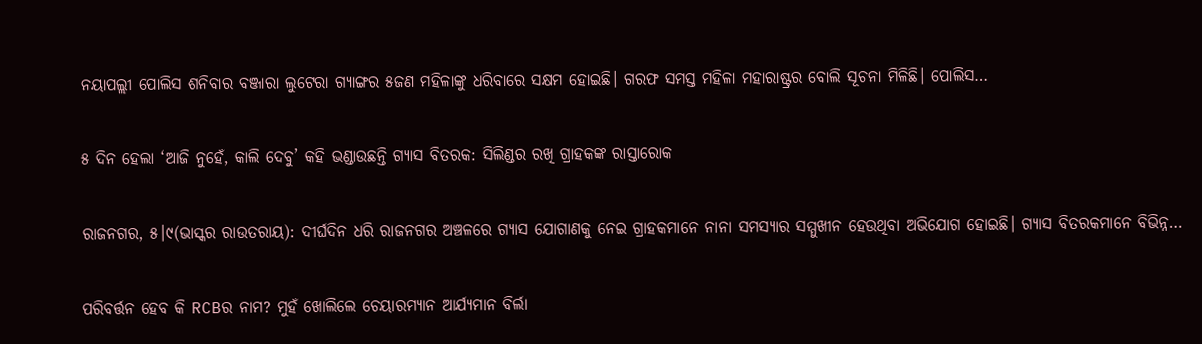ନୟାପଲ୍ଲୀ ପୋଲିସ ଶନିବାର ବଞ୍ଜାରା ଲୁଟେରା ଗ୍ୟାଙ୍ଗର ୫ଜଣ ମହିଳାଙ୍କୁ ଧରିବାରେ ସକ୍ଷମ ହୋଇଛି। ଗରଫ ସମସ୍ତ ମହିଳା ମହାରାଷ୍ଟ୍ରର ବୋଲି ସୂଚନା ମିଳିଛି। ପୋଲିସ…

୫ ଦିନ ହେଲା ‘ଆଜି ନୁହେଁ, କାଲି ଦେବୁ’ କହି ଭଣ୍ଡାଉଛନ୍ତି ଗ୍ୟାସ ବିତରକ: ସିଲିଣ୍ଡର ରଖି ଗ୍ରାହକଙ୍କ ରାସ୍ତାରୋକ

ରାଜନଗର, ୫।୯(ଭାସ୍କର ରାଉତରାୟ): ଦୀର୍ଘଦିନ ଧରି ରାଜନଗର ଅଞ୍ଚଳରେ ଗ୍ୟାସ ଯୋଗାଣକୁ ନେଇ ଗ୍ରାହକମାନେ ନାନା ସମସ୍ୟାର ସମ୍ମୁଖୀନ ହେଉଥିବା ଅଭିଯୋଗ ହୋଇଛି। ଗ୍ୟାସ ବିତରକମାନେ ବିଭିନ୍ନ…

ପରିବର୍ତ୍ତନ ହେବ କି RCBର ନାମ? ମୁହଁ ଖୋଲିଲେ ଚେୟାରମ୍ୟାନ ଆର୍ଯ୍ୟମାନ ବିର୍ଲା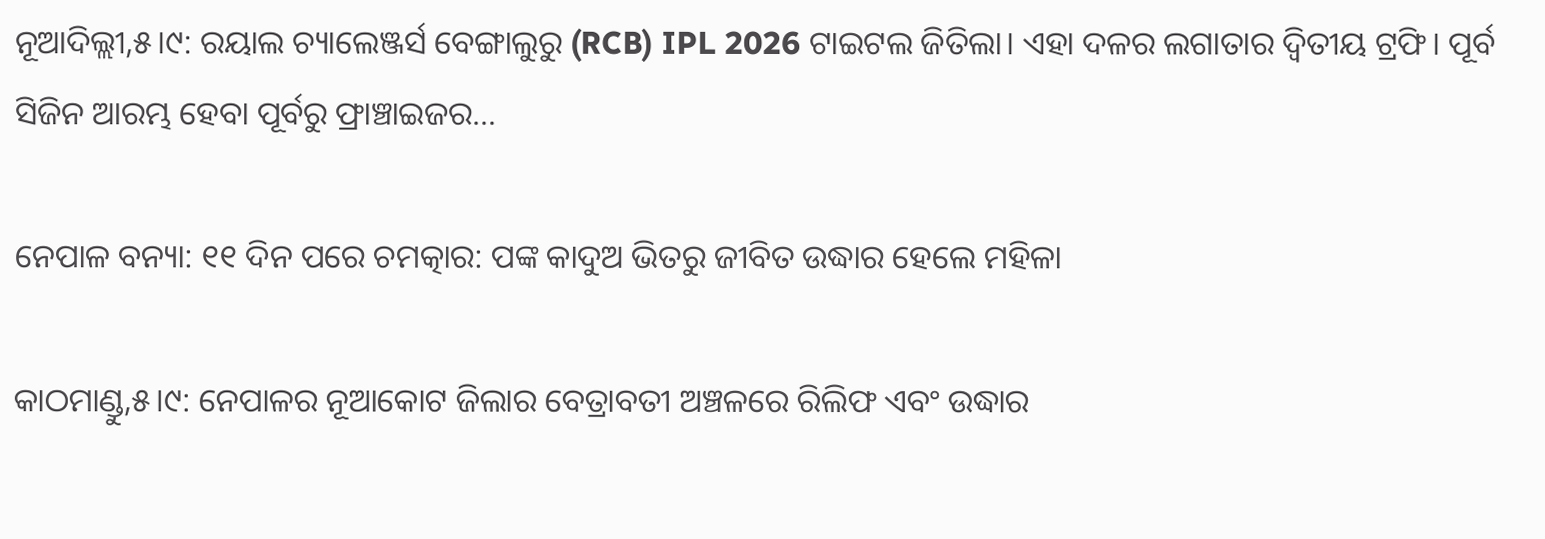ନୂଆଦିଲ୍ଲୀ,୫।୯: ରୟାଲ ଚ୍ୟାଲେଞ୍ଜର୍ସ ବେଙ୍ଗାଲୁରୁ (RCB) IPL 2026 ଟାଇଟଲ ଜିତିଲା। ଏହା ଦଳର ଲଗାତାର ଦ୍ୱିତୀୟ ଟ୍ରଫି। ପୂର୍ବ ସିଜିନ ଆରମ୍ଭ ହେବା ପୂର୍ବରୁ ଫ୍ରାଞ୍ଚାଇଜର…

ନେପାଳ ବନ୍ୟା: ୧୧ ଦିନ ପରେ ଚମତ୍କାର: ପଙ୍କ କାଦୁଅ ଭିତରୁ ଜୀବିତ ଉଦ୍ଧାର ହେଲେ ମହିଳା

କାଠମାଣ୍ଡୁ,୫।୯: ନେପାଳର ନୂଆକୋଟ ଜିଲାର ବେତ୍ରାବତୀ ଅଞ୍ଚଳରେ ରିଲିଫ ଏବଂ ଉଦ୍ଧାର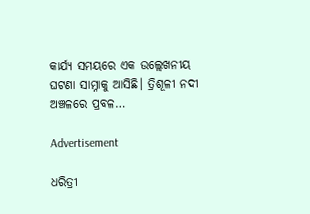କାର୍ଯ୍ୟ ସମୟରେ ଏକ ଉଲ୍ଲେଖନୀୟ ଘଟଣା ସାମ୍ନାକୁ ଆସିଛି। ତ୍ରିଶୂଳୀ ନଦୀ ଅଞ୍ଚଳରେ ପ୍ରବଳ…

Advertisement

ଧରିତ୍ରୀ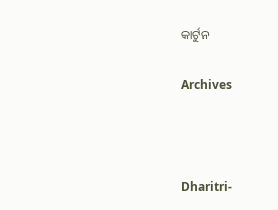କାର୍ଟୁନ

Archives



Dharitri-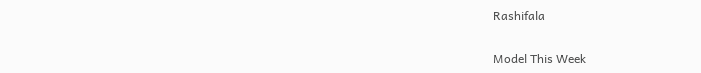Rashifala

Model This Week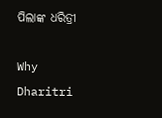ପିଲାଙ୍କ ଧରିତ୍ରୀ

Why Dharitri